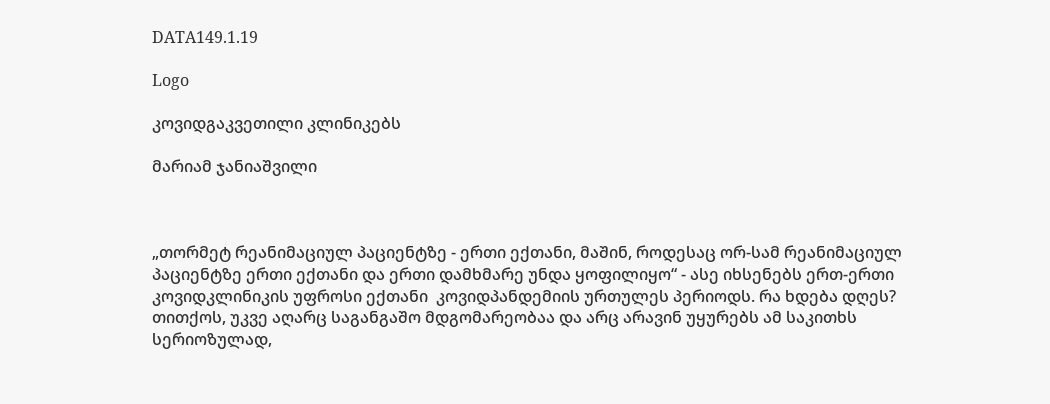DATA149.1.19

Logo

კოვიდგაკვეთილი კლინიკებს

მარიამ ჯანიაშვილი



„თორმეტ რეანიმაციულ პაციენტზე - ერთი ექთანი, მაშინ, როდესაც ორ-სამ რეანიმაციულ პაციენტზე ერთი ექთანი და ერთი დამხმარე უნდა ყოფილიყო“ - ასე იხსენებს ერთ-ერთი კოვიდკლინიკის უფროსი ექთანი  კოვიდპანდემიის ურთულეს პერიოდს. რა ხდება დღეს? თითქოს, უკვე აღარც საგანგაშო მდგომარეობაა და არც არავინ უყურებს ამ საკითხს სერიოზულად,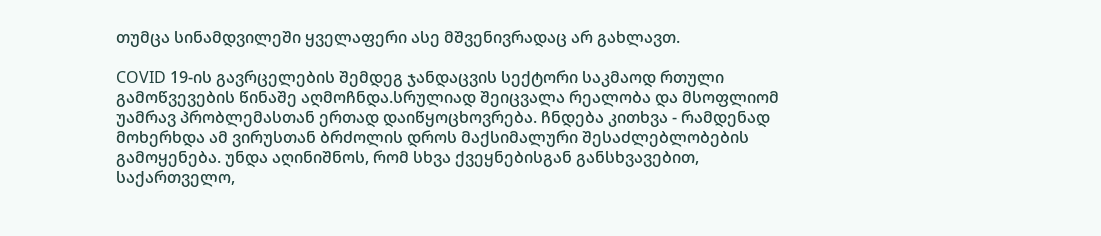თუმცა სინამდვილეში ყველაფერი ასე მშვენივრადაც არ გახლავთ.

COVID 19-ის გავრცელების შემდეგ ჯანდაცვის სექტორი საკმაოდ რთული გამოწვევების წინაშე აღმოჩნდა.სრულიად შეიცვალა რეალობა და მსოფლიომ უამრავ პრობლემასთან ერთად დაიწყოცხოვრება. ჩნდება კითხვა - რამდენად მოხერხდა ამ ვირუსთან ბრძოლის დროს მაქსიმალური შესაძლებლობების გამოყენება. უნდა აღინიშნოს, რომ სხვა ქვეყნებისგან განსხვავებით, საქართველო,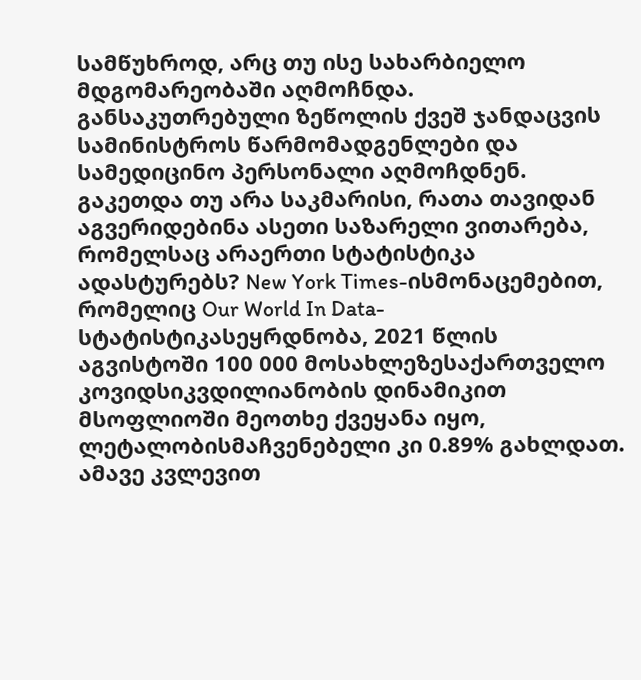სამწუხროდ, არც თუ ისე სახარბიელო მდგომარეობაში აღმოჩნდა. განსაკუთრებული ზეწოლის ქვეშ ჯანდაცვის სამინისტროს წარმომადგენლები და სამედიცინო პერსონალი აღმოჩდნენ. გაკეთდა თუ არა საკმარისი, რათა თავიდან აგვერიდებინა ასეთი საზარელი ვითარება, რომელსაც არაერთი სტატისტიკა ადასტურებს? New York Times-ისმონაცემებით, რომელიც Our World In Data-სტატისტიკასეყრდნობა, 2021 წლის აგვისტოში 100 000 მოსახლეზესაქართველო კოვიდსიკვდილიანობის დინამიკით მსოფლიოში მეოთხე ქვეყანა იყო, ლეტალობისმაჩვენებელი კი 0.89% გახლდათ. ამავე კვლევით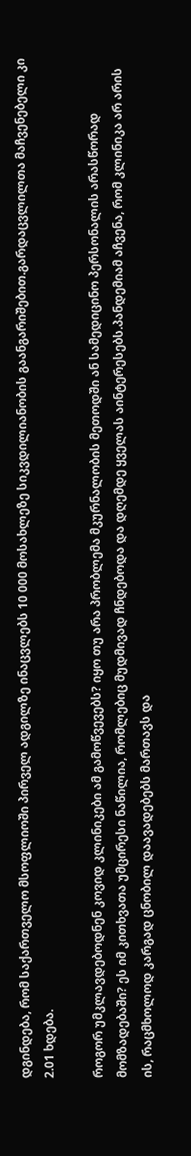დგინდება, რომ საქართველო მსოფლიოში პირველ ადგილზე ინაცვლებს 10 000 მოსახლეზე სიკვდილიანობის გაანგარიშებით.გარდაცვლილთა მაჩვენებელი კი 2.01 ხდება.

როგორ უმკლავდებოდნენ კოვიდ კლინიკები ამ გამოწვევებს? იყო თუ არა პრობლემა მკურნალობის მეთოდში ან სამედიცინო პერსონალის არასწორად მომზადებაში? ეს იმ კითხვათა უმცირესი ნაწილია, რომლებიც მუდმივად ჩნდებოდა და დღემდე ყველას აინტერესებს.პანდემიამ აჩვენა, რომ კლინიკა არ არის ის, რაცმხოლოდ კარგად ცნობილ დაავადებებს მართავს და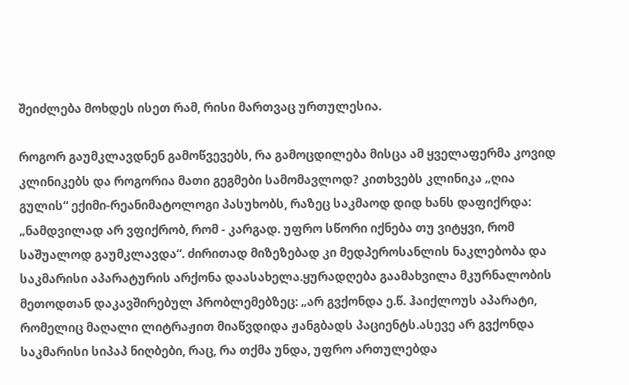შეიძლება მოხდეს ისეთ რამ, რისი მართვაც ურთულესია.

როგორ გაუმკლავდნენ გამოწვევებს, რა გამოცდილება მისცა ამ ყველაფერმა კოვიდ კლინიკებს და როგორია მათი გეგმები სამომავლოდ? კითხვებს კლინიკა „ღია გულის“ ექიმი-რეანიმატოლოგი პასუხობს, რაზეც საკმაოდ დიდ ხანს დაფიქრდა: „ნამდვილად არ ვფიქრობ, რომ - კარგად. უფრო სწორი იქნება თუ ვიტყვი, რომ საშუალოდ გაუმკლავდა“. ძირითად მიზეზებად კი მედპეროსანლის ნაკლებობა და საკმარისი აპარატურის არქონა დაასახელა.ყურადღება გაამახვილა მკურნალობის მეთოდთან დაკავშირებულ პრობლემებზეც: „არ გვქონდა ე.წ. ჰაიქლოუს აპარატი, რომელიც მაღალი ლიტრაჟით მიაწვდიდა ჟანგბადს პაციენტს.ასევე არ გვქონდა საკმარისი სიპაპ ნიღბები, რაც, რა თქმა უნდა, უფრო ართულებდა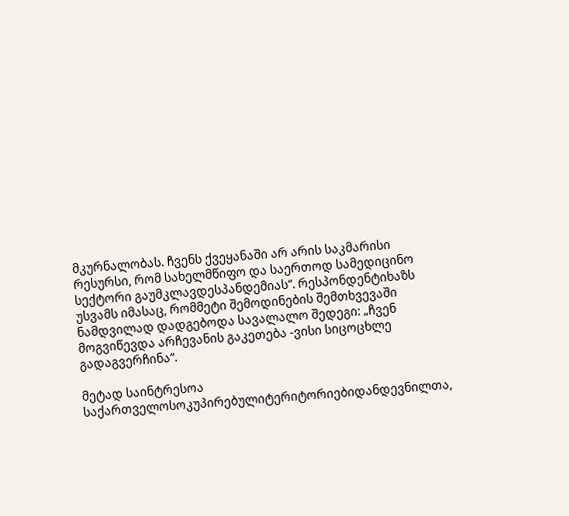მკურნალობას. ჩვენს ქვეყანაში არ არის საკმარისი რესურსი, რომ სახელმწიფო და საერთოდ სამედიცინო სექტორი გაუმკლავდესპანდემიას“. რესპონდენტიხაზს უსვამს იმასაც, რომმეტი შემოდინების შემთხვევაში ნამდვილად დადგებოდა სავალალო შედეგი: „ჩვენ მოგვიწევდა არჩევანის გაკეთება -ვისი სიცოცხლე გადაგვერჩინა“.

მეტად საინტრესოა საქართველოსოკუპირებულიტერიტორიებიდანდევნილთა,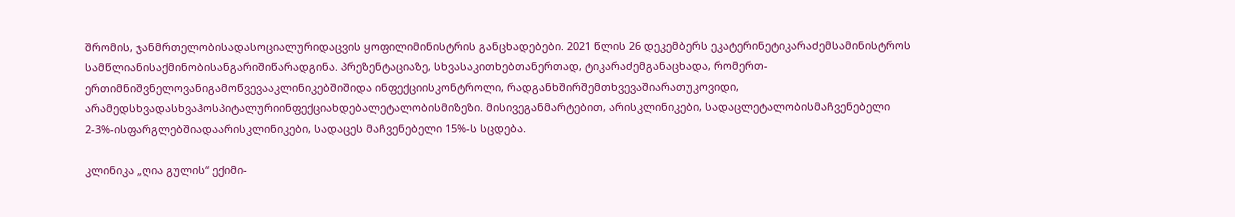შრომის, ჯანმრთელობისადასოციალურიდაცვის ყოფილიმინისტრის განცხადებები. 2021 წლის 26 დეკემბერს ეკატერინეტიკარაძემსამინისტროს სამწლიანისაქმინობისანგარიშიწარადგინა. პრეზენტაციაზე, სხვასაკითხებთანერთად, ტიკარაძემგანაცხადა, რომერთ-ერთიმნიშვნელოვანიგამოწვევააკლინიკებშიშიდა ინფექციისკონტროლი, რადგანხშირშემთხვევაშიარათუკოვიდი, არამედსხვადასხვაჰოსპიტალურიინფექციახდებალეტალობისმიზეზი. მისივეგანმარტებით, არისკლინიკები, სადაცლეტალობისმაჩვენებელი 2-3%-ისფარგლებშიადაარისკლინიკები, სადაცეს მაჩვენებელი 15%-ს სცდება.

კლინიკა „ღია გულის“ ექიმი-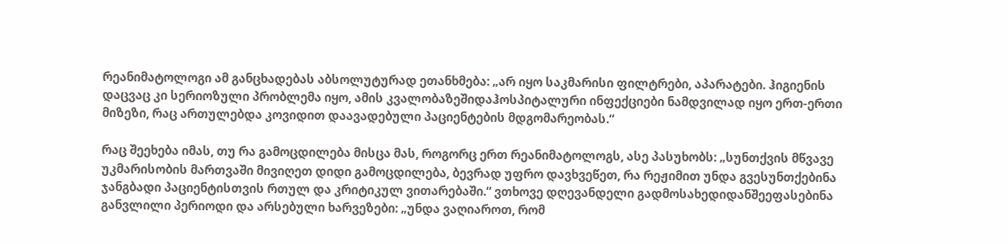რეანიმატოლოგი ამ განცხადებას აბსოლუტურად ეთანხმება: „არ იყო საკმარისი ფილტრები, აპარატები. ჰიგიენის დაცვაც კი სერიოზული პრობლემა იყო, ამის კვალობაზეშიდაჰოსპიტალური ინფექციები ნამდვილად იყო ერთ-ერთი მიზეზი, რაც ართულებდა კოვიდით დაავადებული პაციენტების მდგომარეობას.“

რაც შეეხება იმას, თუ რა გამოცდილება მისცა მას, როგორც ერთ რეანიმატოლოგს, ასე პასუხობს: „სუნთქვის მწვავე უკმარისობის მართვაში მივიღეთ დიდი გამოცდილება, ბევრად უფრო დავხვეწეთ, რა რეჟიმით უნდა გვესუნთქებინა ჯანგბადი პაციენტისთვის რთულ და კრიტიკულ ვითარებაში.“ ვთხოვე დღევანდელი გადმოსახედიდანშეეფასებინა განვლილი პერიოდი და არსებული ხარვეზები: „უნდა ვაღიაროთ, რომ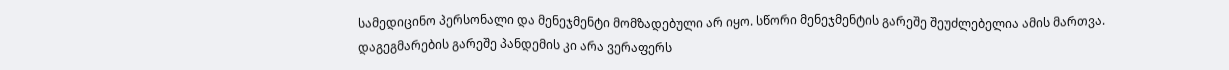სამედიცინო პერსონალი და მენეჯმენტი მომზადებული არ იყო. სწორი მენეჯმენტის გარეშე შეუძლებელია ამის მართვა. დაგეგმარების გარეშე პანდემის კი არა ვერაფერს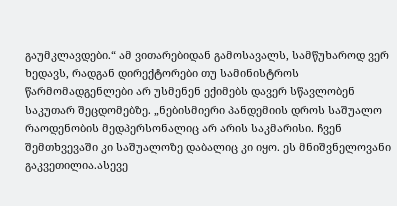გაუმკლავდები.“ ამ ვითარებიდან გამოსავალს, სამწუხაროდ ვერ ხედავს, რადგან დირექტორები თუ სამინისტროს წარმომადგენლები არ უსმენენ ექიმებს დავერ სწავლობენ საკუთარ შეცდომებზე. „ნებისმიერი პანდემიის დროს საშუალო რაოდენობის მედპერსონალიც არ არის საკმარისი. ჩვენ შემთხვევაში კი საშუალოზე დაბალიც კი იყო. ეს მნიშვნელოვანი გაკვეთილია.ასევე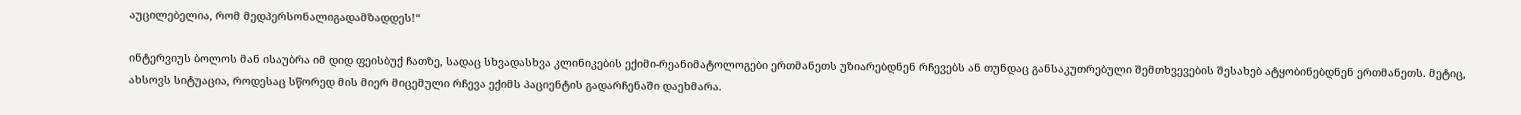აუცილებელია, რომ მედპერსონალიგადამზადდეს!“

ინტერვიუს ბოლოს მან ისაუბრა იმ დიდ ფეისბუქ ჩათზე, სადაც სხვადასხვა კლინიკების ექიმი-რეანიმატოლოგები ერთმანეთს უზიარებდნენ რჩევებს ან თუნდაც განსაკუთრებული შემთხვევების შესახებ ატყობინებდნენ ერთმანეთს. მეტიც, ახსოვს სიტუაცია, როდესაც სწორედ მის მიერ მიცემული რჩევა ექიმს პაციენტის გადარჩენაში დაეხმარა.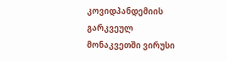კოვიდპანდემიის გარკვეულ მონაკვეთში ვირუსი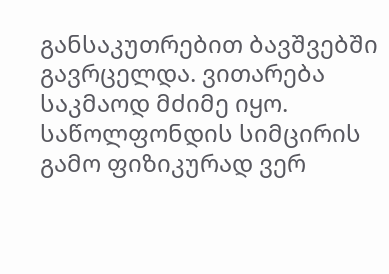განსაკუთრებით ბავშვებში გავრცელდა. ვითარება საკმაოდ მძიმე იყო. საწოლფონდის სიმცირის გამო ფიზიკურად ვერ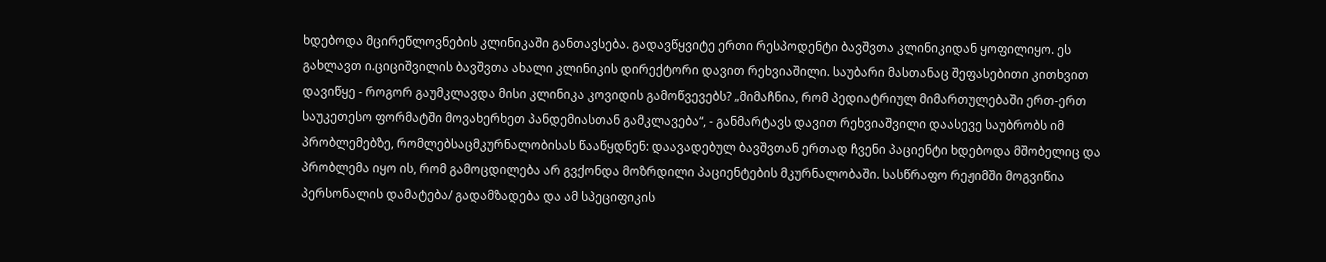ხდებოდა მცირეწლოვნების კლინიკაში განთავსება. გადავწყვიტე ერთი რესპოდენტი ბავშვთა კლინიკიდან ყოფილიყო. ეს გახლავთ ი.ციციშვილის ბავშვთა ახალი კლინიკის დირექტორი დავით რეხვიაშილი. საუბარი მასთანაც შეფასებითი კითხვით დავიწყე - როგორ გაუმკლავდა მისი კლინიკა კოვიდის გამოწვევებს? „მიმაჩნია, რომ პედიატრიულ მიმართულებაში ერთ-ერთ საუკეთესო ფორმატში მოვახერხეთ პანდემიასთან გამკლავება“, - განმარტავს დავით რეხვიაშვილი დაასევე საუბრობს იმ პრობლემებზე, რომლებსაცმკურნალობისას წააწყდნენ: დაავადებულ ბავშვთან ერთად ჩვენი პაციენტი ხდებოდა მშობელიც და პრობლემა იყო ის, რომ გამოცდილება არ გვქონდა მოზრდილი პაციენტების მკურნალობაში. სასწრაფო რეჟიმში მოგვიწია პერსონალის დამატება/ გადამზადება და ამ სპეციფიკის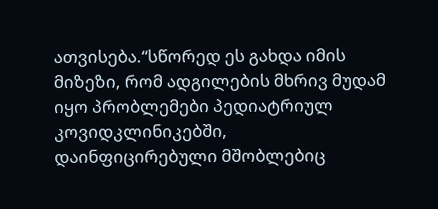ათვისება.“სწორედ ეს გახდა იმის მიზეზი, რომ ადგილების მხრივ მუდამ იყო პრობლემები პედიატრიულ კოვიდკლინიკებში, დაინფიცირებული მშობლებიც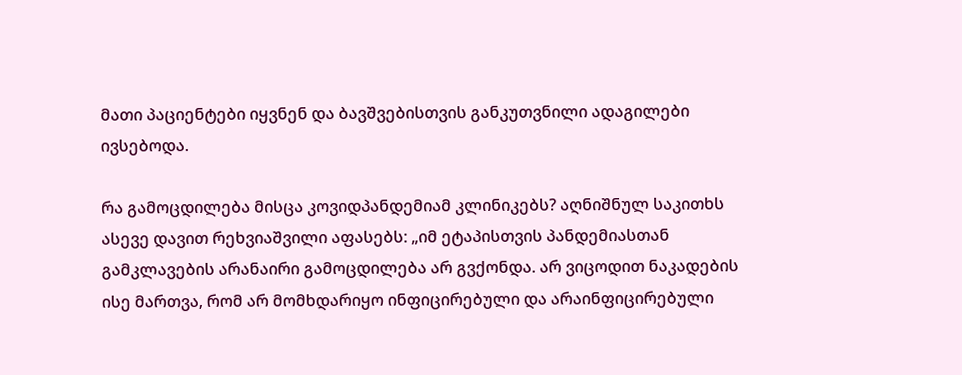მათი პაციენტები იყვნენ და ბავშვებისთვის განკუთვნილი ადაგილები ივსებოდა.

რა გამოცდილება მისცა კოვიდპანდემიამ კლინიკებს? აღნიშნულ საკითხს ასევე დავით რეხვიაშვილი აფასებს: „იმ ეტაპისთვის პანდემიასთან გამკლავების არანაირი გამოცდილება არ გვქონდა. არ ვიცოდით ნაკადების ისე მართვა, რომ არ მომხდარიყო ინფიცირებული და არაინფიცირებული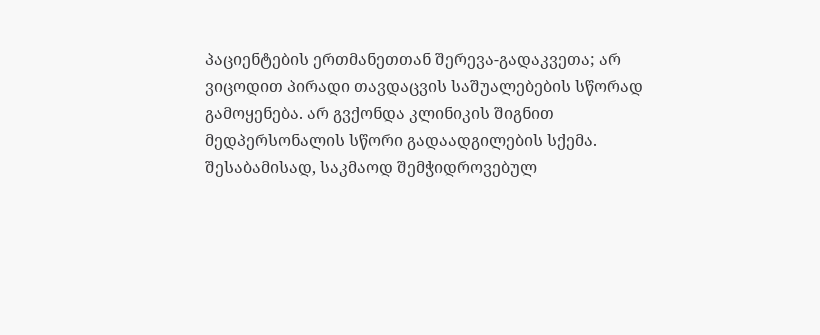პაციენტების ერთმანეთთან შერევა-გადაკვეთა; არ ვიცოდით პირადი თავდაცვის საშუალებების სწორად გამოყენება. არ გვქონდა კლინიკის შიგნით მედპერსონალის სწორი გადაადგილების სქემა. შესაბამისად, საკმაოდ შემჭიდროვებულ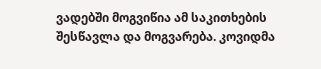ვადებში მოგვიწია ამ საკითხების შესწავლა და მოგვარება. კოვიდმა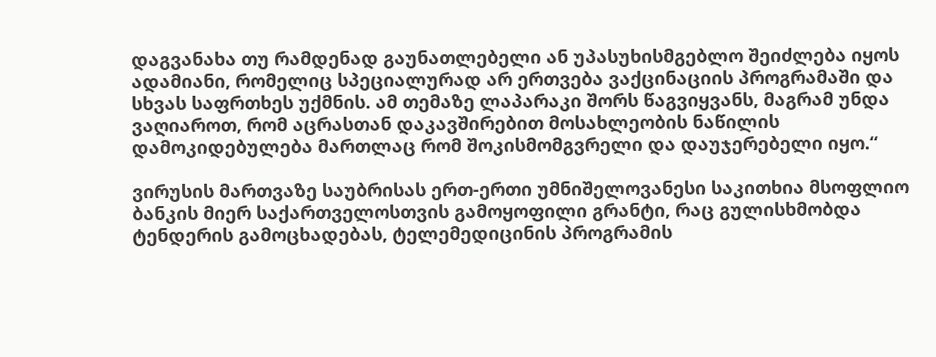დაგვანახა თუ რამდენად გაუნათლებელი ან უპასუხისმგებლო შეიძლება იყოს ადამიანი, რომელიც სპეციალურად არ ერთვება ვაქცინაციის პროგრამაში და სხვას საფრთხეს უქმნის. ამ თემაზე ლაპარაკი შორს წაგვიყვანს, მაგრამ უნდა ვაღიაროთ, რომ აცრასთან დაკავშირებით მოსახლეობის ნაწილის დამოკიდებულება მართლაც რომ შოკისმომგვრელი და დაუჯერებელი იყო.“

ვირუსის მართვაზე საუბრისას ერთ-ერთი უმნიშელოვანესი საკითხია მსოფლიო ბანკის მიერ საქართველოსთვის გამოყოფილი გრანტი, რაც გულისხმობდა ტენდერის გამოცხადებას, ტელემედიცინის პროგრამის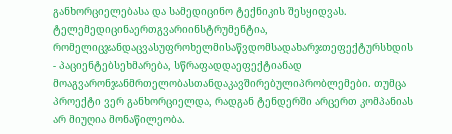განხორციელებასა და სამედიცინო ტექნიკის შესყიდვას. ტელემედიცინაერთგვარიინსტრუმენტია, რომელიცჯანდაცვასუფროხელმისაწვდომსადახარჯთეფექტურსხდის - პაციენტებსეხმარება, სწრაფადდაეფექტიანად მოაგვარონჯანმრთელობასთანდაკავშირებულიპრობლემები. თუმცა პროექტი ვერ განხორციელდა, რადგან ტენდერში არცერთ კომპანიას არ მიუღია მონაწილეობა.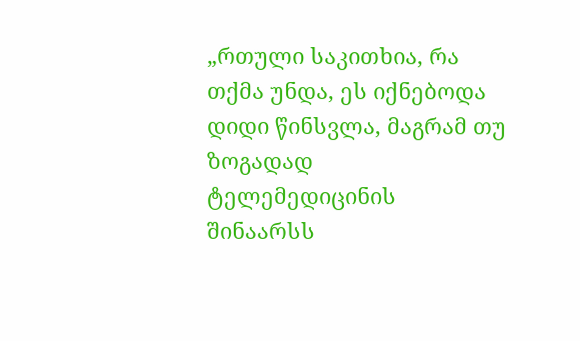„რთული საკითხია, რა თქმა უნდა, ეს იქნებოდა დიდი წინსვლა, მაგრამ თუ ზოგადად ტელემედიცინის შინაარსს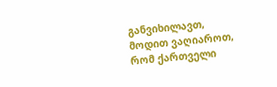განვიხილავთ, მოდით ვაღიაროთ, რომ ქართველი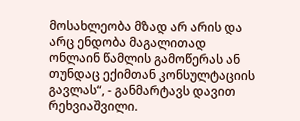მოსახლეობა მზად არ არის და არც ენდობა მაგალითად ონლაინ წამლის გამოწერას ან თუნდაც ექიმთან კონსულტაციის გავლას“, - განმარტავს დავით რეხვიაშვილი.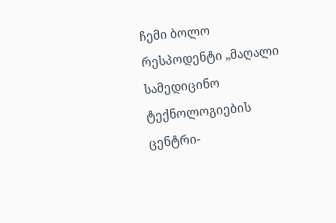ჩემი ბოლო რესპოდენტი „მაღალი სამედიცინო ტექნოლოგიების ცენტრი-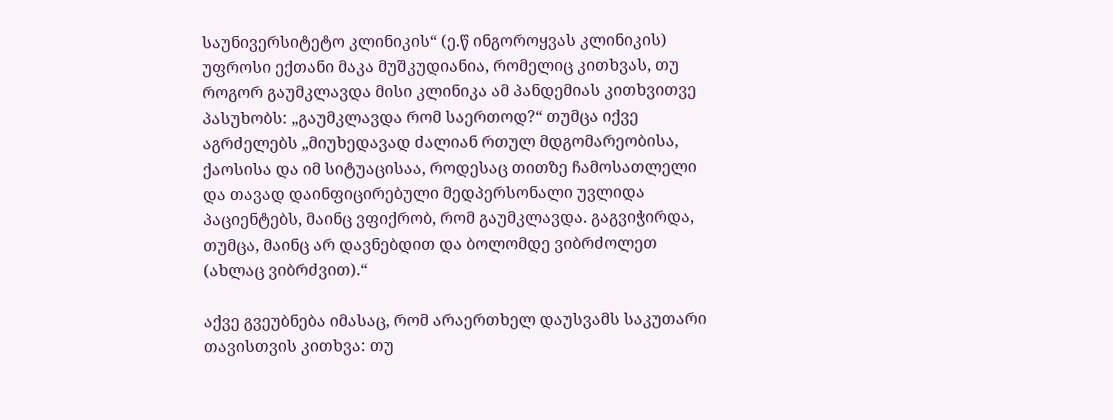საუნივერსიტეტო კლინიკის“ (ე.წ ინგოროყვას კლინიკის) უფროსი ექთანი მაკა მუშკუდიანია, რომელიც კითხვას, თუ როგორ გაუმკლავდა მისი კლინიკა ამ პანდემიას კითხვითვე პასუხობს: „გაუმკლავდა რომ საერთოდ?“ თუმცა იქვე აგრძელებს „მიუხედავად ძალიან რთულ მდგომარეობისა, ქაოსისა და იმ სიტუაცისაა, როდესაც თითზე ჩამოსათლელი და თავად დაინფიცირებული მედპერსონალი უვლიდა პაციენტებს, მაინც ვფიქრობ, რომ გაუმკლავდა. გაგვიჭირდა, თუმცა, მაინც არ დავნებდით და ბოლომდე ვიბრძოლეთ (ახლაც ვიბრძვით).“

აქვე გვეუბნება იმასაც, რომ არაერთხელ დაუსვამს საკუთარი თავისთვის კითხვა: თუ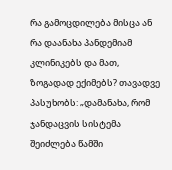რა გამოცდილება მისცა ან რა დაანახა პანდემიამ კლინიკებს და მათ, ზოგადად ექიმებს? თავადვე პასუხობს: „დამანახა, რომ ჯანდაცვის სისტემა შეიძლება წამში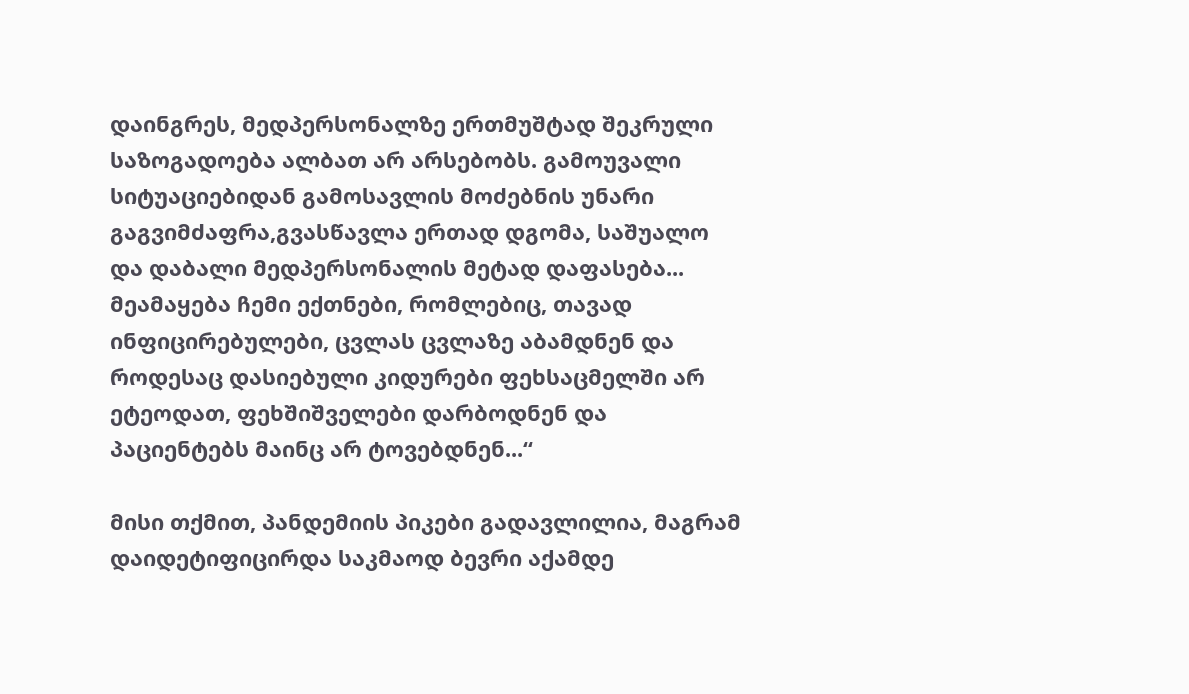დაინგრეს, მედპერსონალზე ერთმუშტად შეკრული საზოგადოება ალბათ არ არსებობს. გამოუვალი სიტუაციებიდან გამოსავლის მოძებნის უნარი გაგვიმძაფრა,გვასწავლა ერთად დგომა, საშუალო და დაბალი მედპერსონალის მეტად დაფასება... მეამაყება ჩემი ექთნები, რომლებიც, თავად ინფიცირებულები, ცვლას ცვლაზე აბამდნენ და როდესაც დასიებული კიდურები ფეხსაცმელში არ ეტეოდათ, ფეხშიშველები დარბოდნენ და პაციენტებს მაინც არ ტოვებდნენ...“

მისი თქმით, პანდემიის პიკები გადავლილია, მაგრამ დაიდეტიფიცირდა საკმაოდ ბევრი აქამდე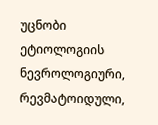უცნობი ეტიოლოგიის ნევროლოგიური, რევმატოიდული,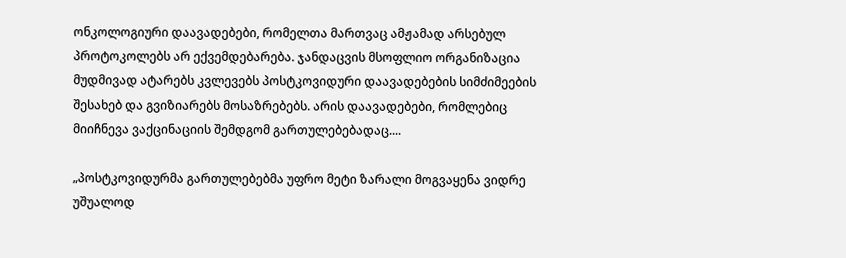ონკოლოგიური დაავადებები, რომელთა მართვაც ამჟამად არსებულ პროტოკოლებს არ ექვემდებარება. ჯანდაცვის მსოფლიო ორგანიზაცია მუდმივად ატარებს კვლევებს პოსტკოვიდური დაავადებების სიმძიმეების შესახებ და გვიზიარებს მოსაზრებებს. არის დაავადებები, რომლებიც მიიჩნევა ვაქცინაციის შემდგომ გართულებებადაც....

„პოსტკოვიდურმა გართულებებმა უფრო მეტი ზარალი მოგვაყენა ვიდრე უშუალოდ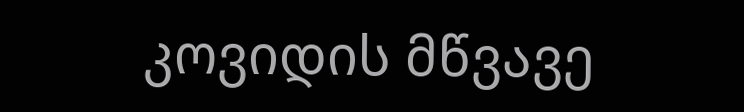კოვიდის მწვავე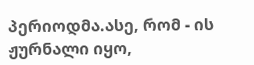პერიოდმა.ასე, რომ - ის ჟურნალი იყო,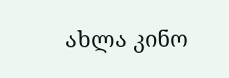ახლა კინო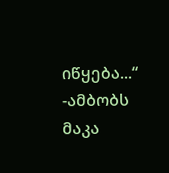იწყება...“ -ამბობს მაკა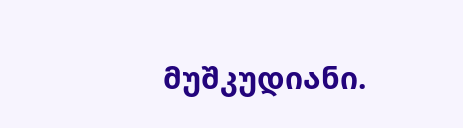მუშკუდიანი.